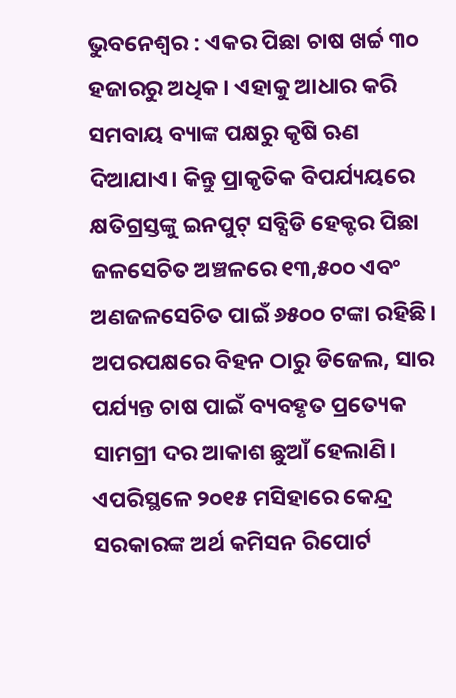ଭୁବନେଶ୍ବର : ଏକର ପିଛା ଚାଷ ଖର୍ଚ୍ଚ ୩୦ ହଜାରରୁ ଅଧିକ। ଏହାକୁ ଆଧାର କରି ସମବାୟ ବ୍ୟାଙ୍କ ପକ୍ଷରୁ କୃଷି ଋଣ ଦିଆଯାଏ। କିନ୍ତୁ ପ୍ରାକୃତିକ ବିପର୍ଯ୍ୟୟରେ କ୍ଷତିଗ୍ରସ୍ତଙ୍କୁ ଇନପୁଟ୍ ସବ୍ସିଡି ହେକ୍ଟର ପିଛା ଜଳସେଚିତ ଅଞ୍ଚଳରେ ୧୩,୫୦୦ ଏବଂ ଅଣଜଳସେଚିତ ପାଇଁ ୬୫୦୦ ଟଙ୍କା ରହିଛି। ଅପରପକ୍ଷରେ ବିହନ ଠାରୁ ଡିଜେଲ, ସାର ପର୍ଯ୍ୟନ୍ତ ଚାଷ ପାଇଁ ବ୍ୟବହୃତ ପ୍ରତ୍ୟେକ ସାମଗ୍ରୀ ଦର ଆକାଶ ଛୁଆଁ ହେଲାଣି। ଏପରିସ୍ଥଳେ ୨୦୧୫ ମସିହାରେ କେନ୍ଦ୍ର ସରକାରଙ୍କ ଅର୍ଥ କମିସନ ରିପୋର୍ଟ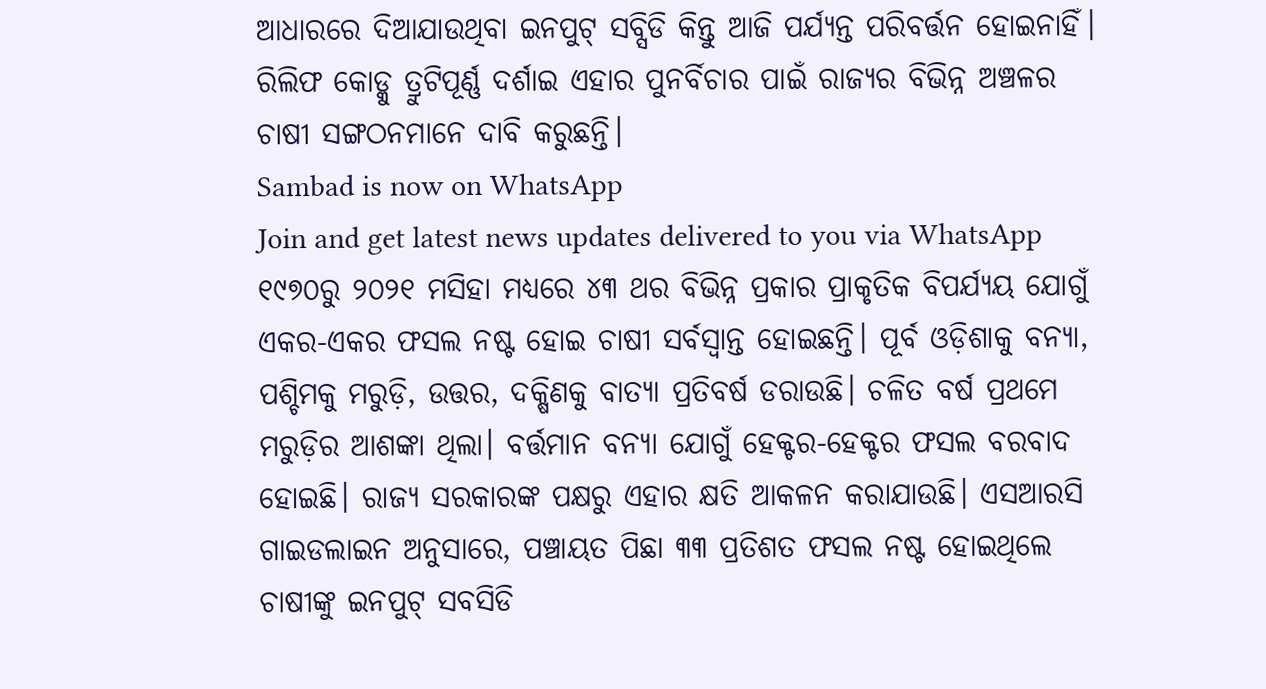ଆଧାରରେ ଦିଆଯାଉଥିବା ଇନପୁଟ୍ ସବ୍ସିଡି କିନ୍ତୁ ଆଜି ପର୍ଯ୍ୟନ୍ତ ପରିବର୍ତ୍ତନ ହୋଇନାହିଁ। ରିଲିଫ କୋଡ୍କୁ ତ୍ରୁଟିପୂର୍ଣ୍ଣ ଦର୍ଶାଇ ଏହାର ପୁନର୍ବିଚାର ପାଇଁ ରାଜ୍ୟର ବିଭିନ୍ନ ଅଞ୍ଚଳର ଚାଷୀ ସଙ୍ଗଠନମାନେ ଦାବି କରୁଛନ୍ତି।
Sambad is now on WhatsApp
Join and get latest news updates delivered to you via WhatsApp
୧୯୭୦ରୁ ୨୦୨୧ ମସିହା ମଧ୍ୟରେ ୪୩ ଥର ବିଭିନ୍ନ ପ୍ରକାର ପ୍ରାକୃତିକ ବିପର୍ଯ୍ୟୟ ଯୋଗୁଁ ଏକର-ଏକର ଫସଲ ନଷ୍ଟ ହୋଇ ଚାଷୀ ସର୍ବସ୍ବାନ୍ତ ହୋଇଛନ୍ତି। ପୂର୍ବ ଓଡ଼ିଶାକୁ ବନ୍ୟା, ପଶ୍ଚିମକୁ ମରୁଡ଼ି, ଉତ୍ତର, ଦକ୍ଷିଣକୁ ବାତ୍ୟା ପ୍ରତିବର୍ଷ ଡରାଉଛି। ଚଳିତ ବର୍ଷ ପ୍ରଥମେ ମରୁଡ଼ିର ଆଶଙ୍କା ଥିଲା। ବର୍ତ୍ତମାନ ବନ୍ୟା ଯୋଗୁଁ ହେକ୍ଟର-ହେକ୍ଟର ଫସଲ ବରବାଦ ହୋଇଛି। ରାଜ୍ୟ ସରକାରଙ୍କ ପକ୍ଷରୁ ଏହାର କ୍ଷତି ଆକଳନ କରାଯାଉଛି। ଏସଆରସି ଗାଇଡଲାଇନ ଅନୁସାରେ, ପଞ୍ଚାୟତ ପିଛା ୩୩ ପ୍ରତିଶତ ଫସଲ ନଷ୍ଟ ହୋଇଥିଲେ ଚାଷୀଙ୍କୁ ଇନପୁଟ୍ ସବସିଡି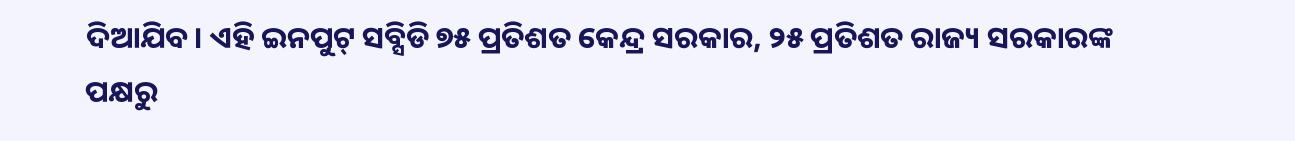ଦିଆଯିବ। ଏହି ଇନପୁଟ୍ ସବ୍ସିଡି ୭୫ ପ୍ରତିଶତ କେନ୍ଦ୍ର ସରକାର, ୨୫ ପ୍ରତିଶତ ରାଜ୍ୟ ସରକାରଙ୍କ ପକ୍ଷରୁ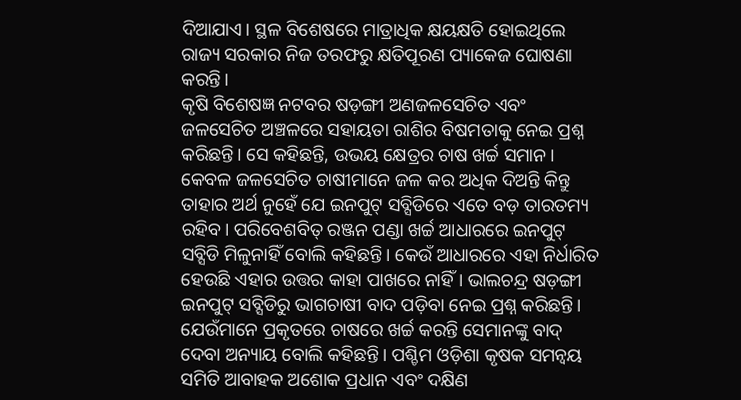ଦିଆଯାଏ। ସ୍ଥଳ ବିଶେଷରେ ମାତ୍ରାଧିକ କ୍ଷୟକ୍ଷତି ହୋଇଥିଲେ ରାଜ୍ୟ ସରକାର ନିଜ ତରଫରୁ କ୍ଷତିପୂରଣ ପ୍ୟାକେଜ ଘୋଷଣା କରନ୍ତି।
କୃଷି ବିଶେଷଜ୍ଞ ନଟବର ଷଡ଼ଙ୍ଗୀ ଅଣଜଳସେଚିତ ଏବଂ ଜଳସେଚିତ ଅଞ୍ଚଳରେ ସହାୟତା ରାଶିର ବିଷମତାକୁ ନେଇ ପ୍ରଶ୍ନ କରିଛନ୍ତି। ସେ କହିଛନ୍ତି, ଉଭୟ କ୍ଷେତ୍ରର ଚାଷ ଖର୍ଚ୍ଚ ସମାନ। କେବଳ ଜଳସେଚିତ ଚାଷୀମାନେ ଜଳ କର ଅଧିକ ଦିଅନ୍ତି କିନ୍ତୁ ତାହାର ଅର୍ଥ ନୁହେଁ ଯେ ଇନପୁଟ୍ ସବ୍ସିଡିରେ ଏତେ ବଡ଼ ତାରତମ୍ୟ ରହିବ। ପରିବେଶବିତ୍ ରଞ୍ଜନ ପଣ୍ଡା ଖର୍ଚ୍ଚ ଆଧାରରେ ଇନପୁଟ୍ ସବ୍ସିଡି ମିଳୁନାହିଁ ବୋଲି କହିଛନ୍ତି। କେଉଁ ଆଧାରରେ ଏହା ନିର୍ଧାରିତ ହେଉଛି ଏହାର ଉତ୍ତର କାହା ପାଖରେ ନାହିଁ। ଭାଲଚନ୍ଦ୍ର ଷଡ଼ଙ୍ଗୀ ଇନପୁଟ୍ ସବ୍ସିଡିରୁ ଭାଗଚାଷୀ ବାଦ ପଡ଼ିବା ନେଇ ପ୍ରଶ୍ନ କରିଛନ୍ତି। ଯେଉଁମାନେ ପ୍ରକୃତରେ ଚାଷରେ ଖର୍ଚ୍ଚ କରନ୍ତି ସେମାନଙ୍କୁ ବାଦ୍ ଦେବା ଅନ୍ୟାୟ ବୋଲି କହିଛନ୍ତି। ପଶ୍ଚିମ ଓଡ଼ିଶା କୃଷକ ସମନ୍ବୟ ସମିତି ଆବାହକ ଅଶୋକ ପ୍ରଧାନ ଏବଂ ଦକ୍ଷିଣ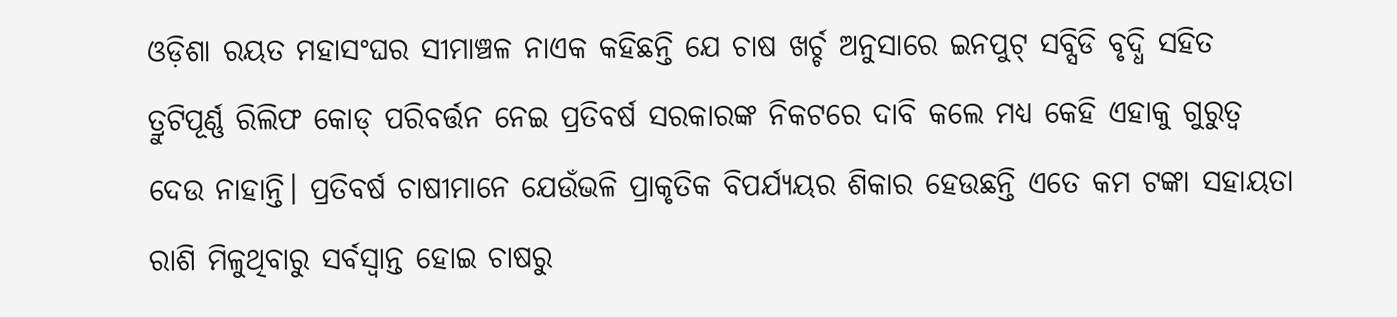ଓଡ଼ିଶା ରୟତ ମହାସଂଘର ସୀମାଞ୍ଚଳ ନାଏକ କହିଛନ୍ତି ଯେ ଚାଷ ଖର୍ଚ୍ଚ ଅନୁସାରେ ଇନପୁଟ୍ ସବ୍ସିଡି ବୃଦ୍ଧି ସହିତ ତ୍ରୁଟିପୂର୍ଣ୍ଣ ରିଲିଫ କୋଡ୍ ପରିବର୍ତ୍ତନ ନେଇ ପ୍ରତିବର୍ଷ ସରକାରଙ୍କ ନିକଟରେ ଦାବି କଲେ ମଧ୍ୟ କେହି ଏହାକୁ ଗୁରୁତ୍ବ ଦେଉ ନାହାନ୍ତି। ପ୍ରତିବର୍ଷ ଚାଷୀମାନେ ଯେଉଁଭଳି ପ୍ରାକୃତିକ ବିପର୍ଯ୍ୟୟର ଶିକାର ହେଉଛନ୍ତି ଏତେ କମ ଟଙ୍କା ସହାୟତା ରାଶି ମିଳୁଥିବାରୁ ସର୍ବସ୍ବାନ୍ତ ହୋଇ ଚାଷରୁ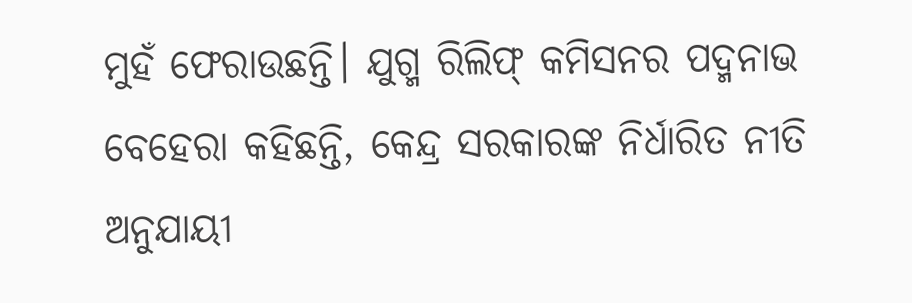ମୁହଁ ଫେରାଉଛନ୍ତି। ଯୁଗ୍ମ ରିଲିଫ୍ କମିସନର ପଦ୍ମନାଭ ବେହେରା କହିଛନ୍ତି, କେନ୍ଦ୍ର ସରକାରଙ୍କ ନିର୍ଧାରିତ ନୀତି ଅନୁଯାୟୀ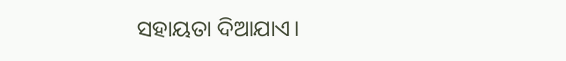ସହାୟତା ଦିଆଯାଏ।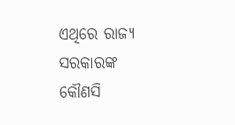ଏଥିରେ ରାଜ୍ୟ ସରକାରଙ୍କ କୌଣସି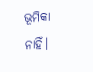ଭୂମିକା ନାହିଁ।